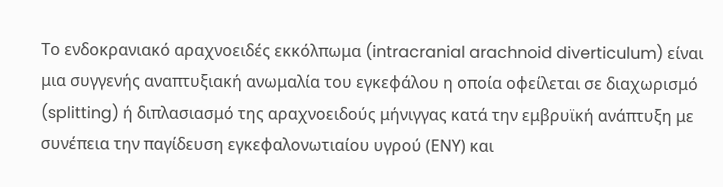Το ενδοκρανιακό αραχνοειδές εκκόλπωμα (intracranial arachnoid diverticulum) είναι μια συγγενής αναπτυξιακή ανωμαλία του εγκεφάλου η οποία οφείλεται σε διαχωρισμό (splitting) ή διπλασιασμό της αραχνοειδούς μήνιγγας κατά την εμβρυϊκή ανάπτυξη με συνέπεια την παγίδευση εγκεφαλονωτιαίου υγρού (ΕΝΥ) και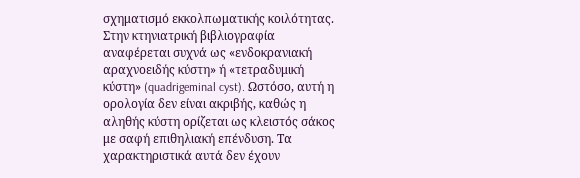σχηματισμό εκκολπωματικής κοιλότητας.
Στην κτηνιατρική βιβλιογραφία αναφέρεται συχνά ως «ενδοκρανιακή αραχνοειδής κύστη» ή «τετραδυμική κύστη» (quadrigeminal cyst). Ωστόσο, αυτή η ορολογία δεν είναι ακριβής, καθώς η αληθής κύστη ορίζεται ως κλειστός σάκος με σαφή επιθηλιακή επένδυση. Τα χαρακτηριστικά αυτά δεν έχουν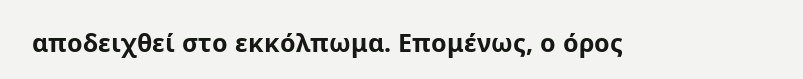αποδειχθεί στο εκκόλπωμα. Επομένως, ο όρος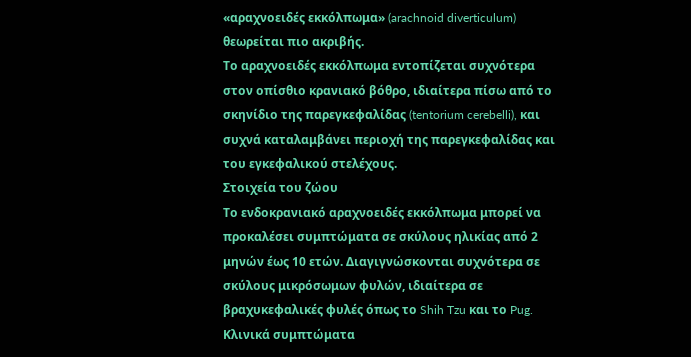«αραχνοειδές εκκόλπωμα» (arachnoid diverticulum) θεωρείται πιο ακριβής.
Το αραχνοειδές εκκόλπωμα εντοπίζεται συχνότερα στον οπίσθιο κρανιακό βόθρο, ιδιαίτερα πίσω από το σκηνίδιο της παρεγκεφαλίδας (tentorium cerebelli), και συχνά καταλαμβάνει περιοχή της παρεγκεφαλίδας και του εγκεφαλικού στελέχους.
Στοιχεία του ζώου
Το ενδοκρανιακό αραχνοειδές εκκόλπωμα μπορεί να προκαλέσει συμπτώματα σε σκύλους ηλικίας από 2 μηνών έως 10 ετών. Διαγιγνώσκονται συχνότερα σε σκύλους μικρόσωμων φυλών, ιδιαίτερα σε βραχυκεφαλικές φυλές όπως το Shih Tzu και το Pug.
Κλινικά συμπτώματα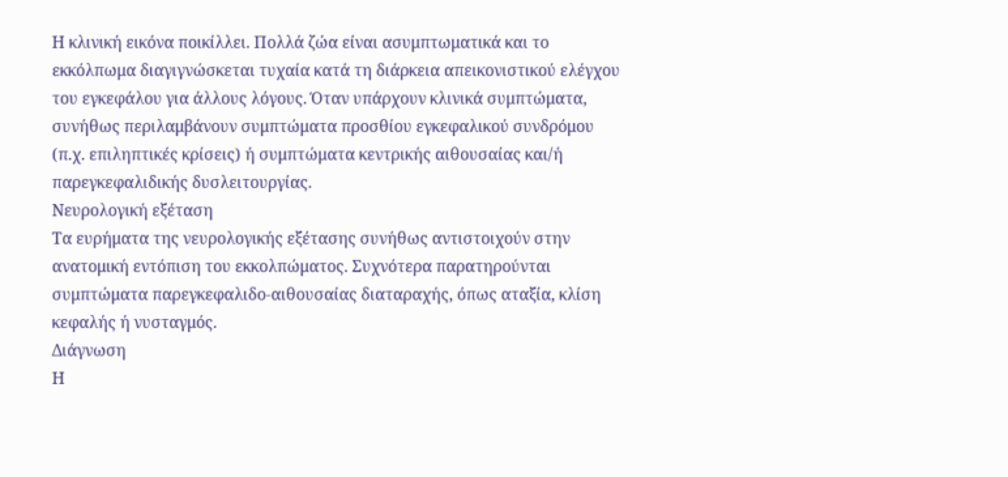Η κλινική εικόνα ποικίλλει. Πολλά ζώα είναι ασυμπτωματικά και το εκκόλπωμα διαγιγνώσκεται τυχαία κατά τη διάρκεια απεικονιστικού ελέγχου του εγκεφάλου για άλλους λόγους. Όταν υπάρχουν κλινικά συμπτώματα, συνήθως περιλαμβάνουν συμπτώματα προσθίου εγκεφαλικού συνδρόμου (π.χ. επιληπτικές κρίσεις) ή συμπτώματα κεντρικής αιθουσαίας και/ή παρεγκεφαλιδικής δυσλειτουργίας.
Νευρολογική εξέταση
Τα ευρήματα της νευρολογικής εξέτασης συνήθως αντιστοιχούν στην ανατομική εντόπιση του εκκολπώματος. Συχνότερα παρατηρούνται συμπτώματα παρεγκεφαλιδο-αιθουσαίας διαταραχής, όπως αταξία, κλίση κεφαλής ή νυσταγμός.
Διάγνωση
Η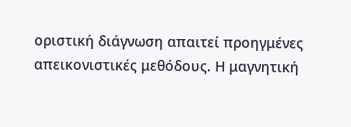οριστική διάγνωση απαιτεί προηγμένες απεικονιστικές μεθόδους. Η μαγνητική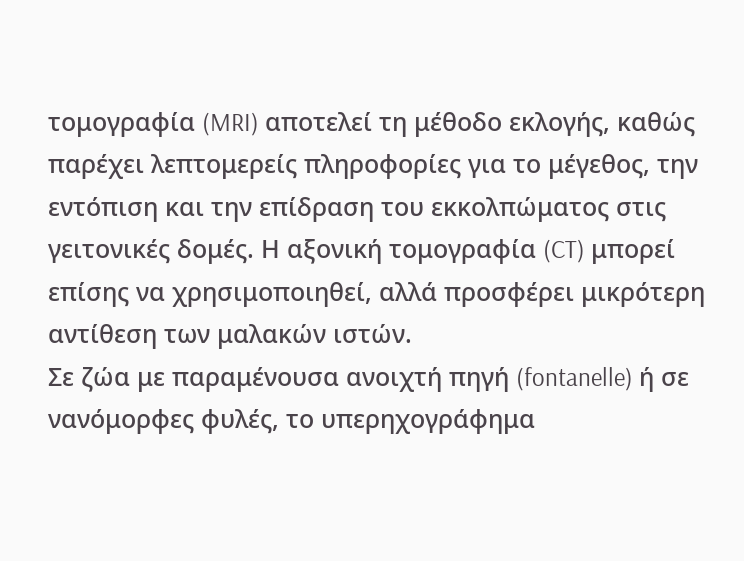τομογραφία (MRI) αποτελεί τη μέθοδο εκλογής, καθώς παρέχει λεπτομερείς πληροφορίες για το μέγεθος, την εντόπιση και την επίδραση του εκκολπώματος στις γειτονικές δομές. Η αξονική τομογραφία (CT) μπορεί επίσης να χρησιμοποιηθεί, αλλά προσφέρει μικρότερη αντίθεση των μαλακών ιστών.
Σε ζώα με παραμένουσα ανοιχτή πηγή (fontanelle) ή σε νανόμορφες φυλές, το υπερηχογράφημα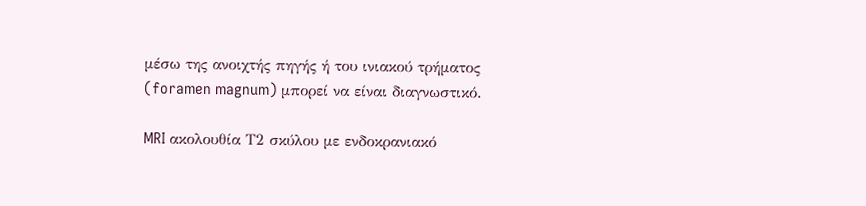μέσω της ανοιχτής πηγής ή του ινιακού τρήματος (foramen magnum) μπορεί να είναι διαγνωστικό.

MRI ακολουθία Τ2 σκύλου με ενδοκρανιακό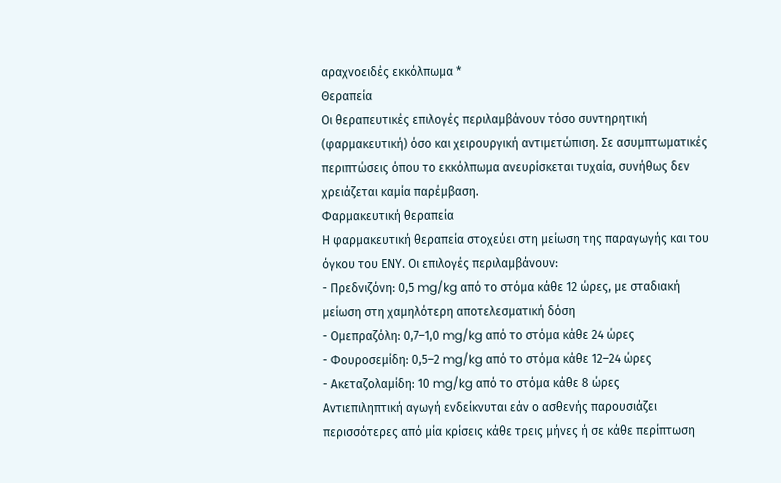αραχνοειδές εκκόλπωμα *
Θεραπεία
Οι θεραπευτικές επιλογές περιλαμβάνουν τόσο συντηρητική (φαρμακευτική) όσο και χειρουργική αντιμετώπιση. Σε ασυμπτωματικές περιπτώσεις όπου το εκκόλπωμα ανευρίσκεται τυχαία, συνήθως δεν χρειάζεται καμία παρέμβαση.
Φαρμακευτική θεραπεία
Η φαρμακευτική θεραπεία στοχεύει στη μείωση της παραγωγής και του όγκου του ΕΝΥ. Οι επιλογές περιλαμβάνουν:
- Πρεδνιζόνη: 0,5 mg/kg από το στόμα κάθε 12 ώρες, με σταδιακή μείωση στη χαμηλότερη αποτελεσματική δόση
- Ομεπραζόλη: 0,7–1,0 mg/kg από το στόμα κάθε 24 ώρες
- Φουροσεμίδη: 0,5–2 mg/kg από το στόμα κάθε 12–24 ώρες
- Ακεταζολαμίδη: 10 mg/kg από το στόμα κάθε 8 ώρες
Αντιεπιληπτική αγωγή ενδείκνυται εάν ο ασθενής παρουσιάζει περισσότερες από μία κρίσεις κάθε τρεις μήνες ή σε κάθε περίπτωση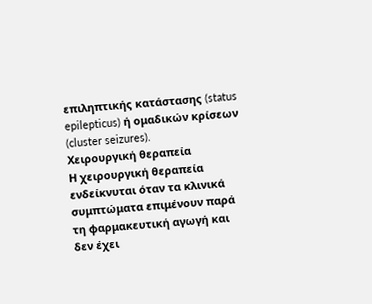επιληπτικής κατάστασης (status epilepticus) ή ομαδικών κρίσεων (cluster seizures).
Χειρουργική θεραπεία
Η χειρουργική θεραπεία ενδείκνυται όταν τα κλινικά συμπτώματα επιμένουν παρά τη φαρμακευτική αγωγή και δεν έχει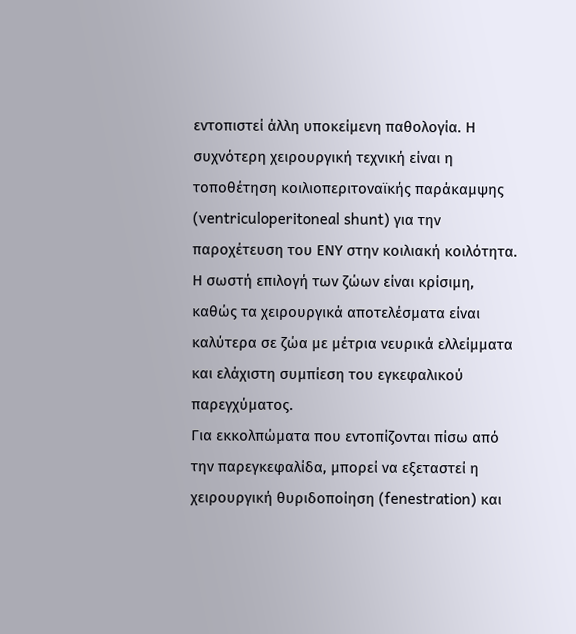εντοπιστεί άλλη υποκείμενη παθολογία. Η συχνότερη χειρουργική τεχνική είναι η τοποθέτηση κοιλιοπεριτοναϊκής παράκαμψης (ventriculoperitoneal shunt) για την παροχέτευση του ΕΝΥ στην κοιλιακή κοιλότητα.
Η σωστή επιλογή των ζώων είναι κρίσιμη, καθώς τα χειρουργικά αποτελέσματα είναι καλύτερα σε ζώα με μέτρια νευρικά ελλείμματα και ελάχιστη συμπίεση του εγκεφαλικού παρεγχύματος.
Για εκκολπώματα που εντοπίζονται πίσω από την παρεγκεφαλίδα, μπορεί να εξεταστεί η χειρουργική θυριδοποίηση (fenestration) και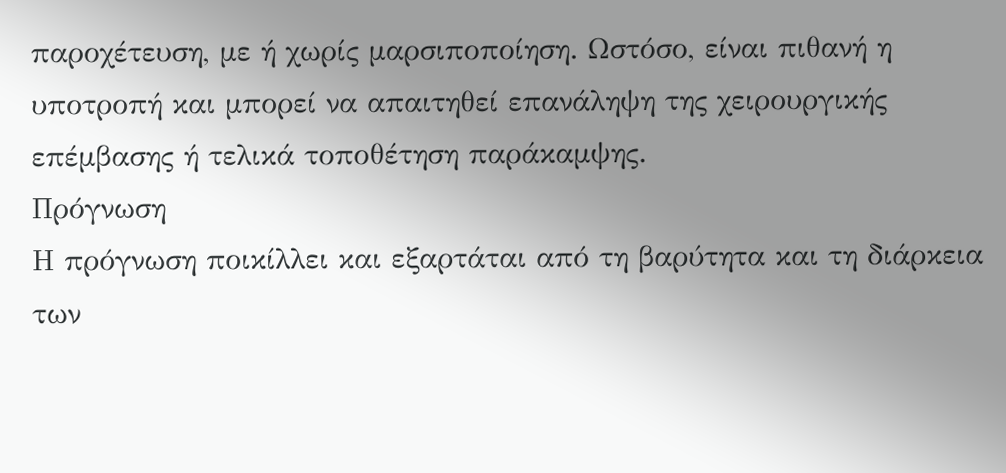παροχέτευση, με ή χωρίς μαρσιποποίηση. Ωστόσο, είναι πιθανή η υποτροπή και μπορεί να απαιτηθεί επανάληψη της χειρουργικής επέμβασης ή τελικά τοποθέτηση παράκαμψης.
Πρόγνωση
Η πρόγνωση ποικίλλει και εξαρτάται από τη βαρύτητα και τη διάρκεια των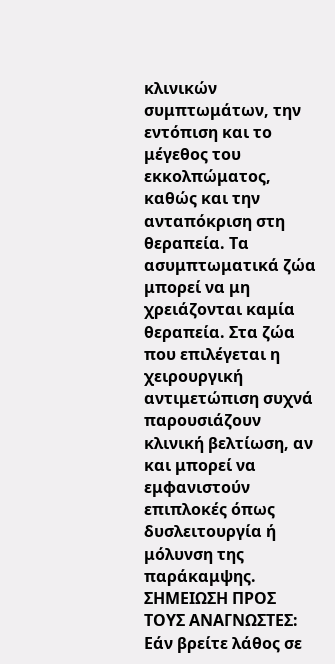κλινικών συμπτωμάτων, την εντόπιση και το μέγεθος του εκκολπώματος, καθώς και την ανταπόκριση στη θεραπεία. Τα ασυμπτωματικά ζώα μπορεί να μη χρειάζονται καμία θεραπεία. Στα ζώα που επιλέγεται η χειρουργική αντιμετώπιση συχνά παρουσιάζουν κλινική βελτίωση, αν και μπορεί να εμφανιστούν επιπλοκές όπως δυσλειτουργία ή μόλυνση της παράκαμψης.
ΣΗΜΕΙΩΣΗ ΠΡΟΣ ΤΟΥΣ ΑΝΑΓΝΩΣΤΕΣ: Εάν βρείτε λάθος σε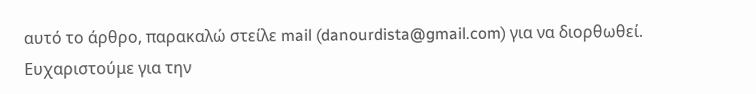αυτό το άρθρο, παρακαλώ στείλε mail (danourdista@gmail.com) για να διορθωθεί. Ευχαριστούμε για την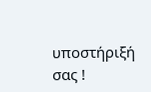υποστήριξή σας !